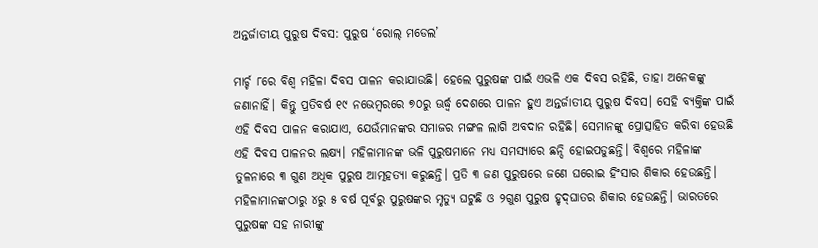ଅନ୍ତର୍ଜାତୀୟ ପୁରୁଷ ଦିବସ: ପୁରୁଷ ‘ରୋଲ୍‌ ମଡେଲ’

ମାର୍ଚ୍ଚ ୮ରେ ବିଶ୍ୱ ମହିଳା ଦିବସ ପାଳନ କରାଯାଉଛି। ହେଲେ ପୁରୁଷଙ୍କ ପାଇଁ ଏଭଳି ଏକ ଦିବସ ରହିଛି, ତାହା ଅନେକଙ୍କୁ ଜଣାନାହିଁ। କିନ୍ତୁ ପ୍ରତିବର୍ଷ ୧୯ ନଭେମ୍ବରରେ ୭୦ରୁ ଊର୍ଦ୍ଧ୍ୱ ଦେଶରେ ପାଳନ ହୁଏ ଅନ୍ତର୍ଜାତୀୟ ପୁରୁଷ ଦିବସ। ସେହି ବ୍ୟକ୍ତିଙ୍କ ପାଇଁ ଏହି ଦିବସ ପାଳନ କରାଯାଏ, ଯେଉଁମାନଙ୍କର ସମାଜର ମଙ୍ଗଳ ଲାଗି ଅବଦାନ ରହିଛି। ସେମାନଙ୍କୁ ପ୍ରୋତ୍ସାହିତ କରିବା ହେଉଛି ଏହି ଦିବସ ପାଳନର ଲକ୍ଷ୍ୟ। ମହିଳାମାନଙ୍କ ଭଳି ପୁରୁଷମାନେ ମଧ୍ୟ ସମସ୍ୟାରେ ଛନ୍ଦି ହୋଇପଡୁଛନ୍ତି। ବିଶ୍ୱରେ ମହିଳାଙ୍କ ତୁଳନାରେ ୩ ଗୁଣ ଅଧିକ ପୁରୁଷ ଆତ୍ମହତ୍ୟା କରୁଛନ୍ତି। ପ୍ରତି ୩ ଜଣ ପୁରୁଷରେ ଜଣେ ଘରୋଇ ହିଂସାର ଶିକାର ହେଉଛନ୍ତି। ମହିଳାମାନଙ୍କଠାରୁ ୪ରୁ ୫ ବର୍ଷ ପୂର୍ବରୁ ପୁରୁଷଙ୍କର ମୃତ୍ୟୁ ଘଟୁଛି ଓ ୨ଗୁଣ ପୁରୁଷ ହୃଦ୍‌ଘାତର ଶିକାର ହେଉଛନ୍ତି। ଭାରତରେ ପୁରୁଷଙ୍କ ସହ ନାରୀଙ୍କୁ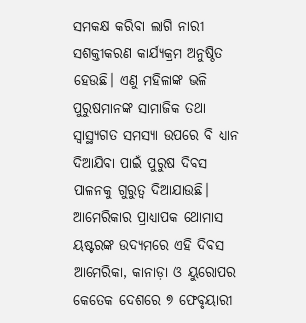ସମକକ୍ଷ କରିବା ଲାଗି ନାରୀ ସଶକ୍ତୀକରଣ କାର୍ଯ୍ୟକ୍ରମ ଅନୁଷ୍ଠିତ ହେଉଛି। ଏଣୁ ମହିଳାଙ୍କ ଭଳି ପୁରୁଷମାନଙ୍କ ସାମାଜିକ ତଥା ସ୍ବାସ୍ଥ୍ୟଗତ ସମସ୍ୟା ଉପରେ ବି ଧ୍ୟାନ ଦିଆଯିବା ପାଇଁ ପୁରୁଷ ଦିବସ ପାଳନକୁ ଗୁରୁତ୍ୱ ଦିଆଯାଉଛି।
ଆମେରିକାର ପ୍ରାଧ୍ୟାପକ ଥୋମାସ ୟଷ୍ଟରଙ୍କ ଉଦ୍ୟମରେ ଏହି ଦିବସ ଆମେରିକା, କାନାଡ଼ା ଓ ୟୁରୋପର କେତେକ ଦେଶରେ ୭ ଫେବୃୟାରୀ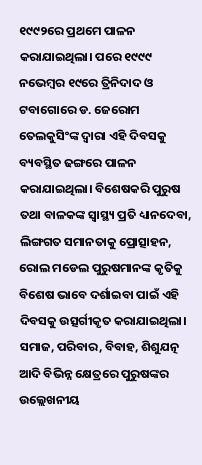୧୯୯୨ରେ ପ୍ରଥମେ ପାଳନ କରାଯାଇଥିଲା। ପରେ ୧୯୯୯ ନଭେମ୍ବର ୧୯ରେ ତ୍ରିନିଦାଦ ଓ ଟବାଗୋରେ ଡ. ଜେରୋମ ତେଲକୁସିଂଙ୍କ ଦ୍ୱାରା ଏହି ଦିବସକୁ ବ୍ୟବସ୍ଥିତ ଢଙ୍ଗରେ ପାଳନ କରାଯାଇଥିଲା। ବିଶେଷକରି ପୁରୁଷ ତଥା ବାଳକଙ୍କ ସ୍ବାସ୍ଥ୍ୟ ପ୍ରତି ଧ୍ୟାନଦେବା, ଲିଙ୍ଗଗତ ସମାନତାକୁ ପ୍ରୋତ୍ସାହନ, ରୋଲ ମଡେଲ ପୁରୁଷମାନଙ୍କ କୃତିକୁ ବିଶେଷ ଭାବେ ଦର୍ଶାଇବା ପାଇଁ ଏହି ଦିବସକୁ ଉତ୍ସର୍ଗୀକୃତ କରାଯାଇଥିଲା। ସମାଜ, ପରିବାର, ବିବାହ, ଶିଶୁଯତ୍ନ ଆଦି ବିଭିନ୍ନ କ୍ଷେତ୍ରରେ ପୁରୁଷଙ୍କର ଉଲ୍ଲେଖନୀୟ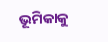ଭୂମିକାକୁ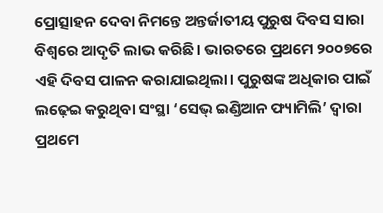ପ୍ରୋତ୍ସାହନ ଦେବା ନିମନ୍ତେ ଅନ୍ତର୍ଜାତୀୟ ପୁରୁଷ ଦିବସ ସାରା ବିଶ୍ୱରେ ଆଦୃତି ଲାଭ କରିଛି। ଭାରତରେ ପ୍ରଥମେ ୨୦୦୭ରେ ଏହି ଦିବସ ପାଳନ କରାଯାଇଥିଲା। ପୁରୁଷଙ୍କ ଅଧିକାର ପାଇଁ ଲଢ଼େଇ କରୁଥିବା ସଂସ୍ଥା ‘ସେଭ୍‌ ଇଣ୍ଡିଆନ ଫ୍ୟାମିଲି’ ଦ୍ୱାରା ପ୍ରଥମେ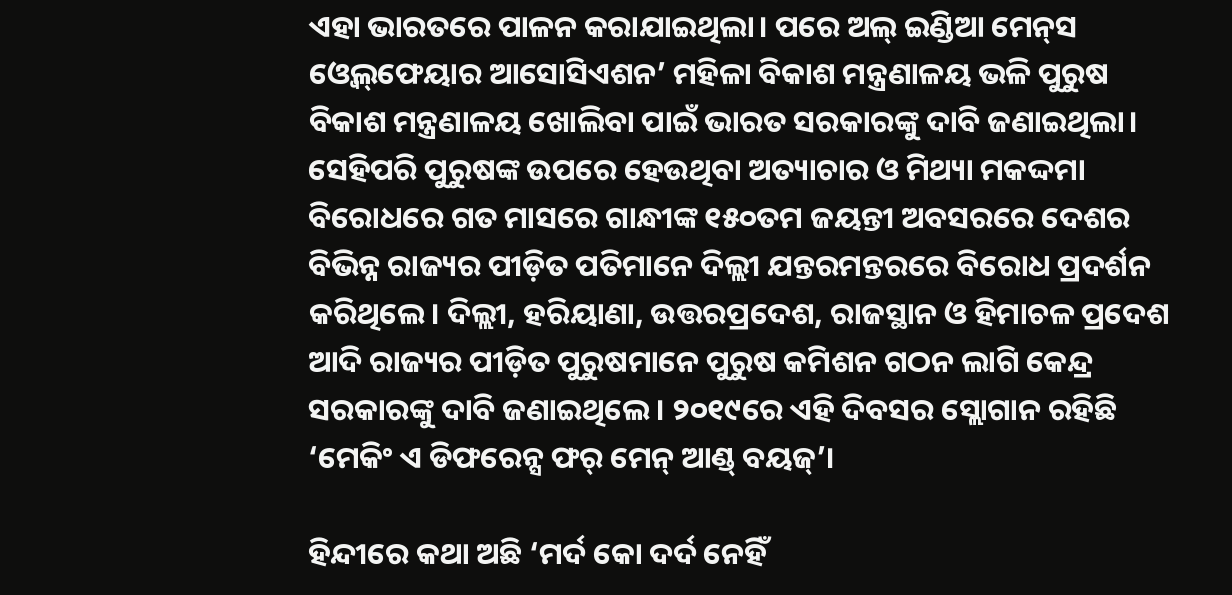ଏହା ଭାରତରେ ପାଳନ କରାଯାଇଥିଲା। ପରେ ଅଲ୍‌ ଇଣ୍ଡିଆ ମେନ୍‌ସ ଓ୍ବେଲ୍‌ଫେୟାର ଆସୋସିଏଶନ’ ମହିଳା ବିକାଶ ମନ୍ତ୍ରଣାଳୟ ଭଳି ପୁରୁଷ ବିକାଶ ମନ୍ତ୍ରଣାଳୟ ଖୋଲିବା ପାଇଁ ଭାରତ ସରକାରଙ୍କୁ ଦାବି ଜଣାଇଥିଲା। ସେହିପରି ପୁରୁଷଙ୍କ ଉପରେ ହେଉଥିବା ଅତ୍ୟାଚାର ଓ ମିଥ୍ୟା ମକଦ୍ଦମା ବିରୋଧରେ ଗତ ମାସରେ ଗାନ୍ଧୀଙ୍କ ୧୫୦ତମ ଜୟନ୍ତୀ ଅବସରରେ ଦେଶର ବିଭିନ୍ନ ରାଜ୍ୟର ପୀଡ଼ିତ ପତିମାନେ ଦିଲ୍ଲୀ ଯନ୍ତରମନ୍ତରରେ ବିରୋଧ ପ୍ରଦର୍ଶନ କରିଥିଲେ। ଦିଲ୍ଲୀ, ହରିୟାଣା, ଉତ୍ତରପ୍ରଦେଶ, ରାଜସ୍ଥାନ ଓ ହିମାଚଳ ପ୍ରଦେଶ ଆଦି ରାଜ୍ୟର ପୀଡ଼ିତ ପୁରୁଷମାନେ ପୁରୁଷ କମିଶନ ଗଠନ ଲାଗି କେନ୍ଦ୍ର ସରକାରଙ୍କୁ ଦାବି ଜଣାଇଥିଲେ। ୨୦୧୯ରେ ଏହି ଦିବସର ସ୍ଲୋଗାନ ରହିଛି ‘ମେକିଂ ଏ ଡିଫରେନ୍ସ ଫର୍‌ ମେନ୍‌ ଆଣ୍ଡ୍‌ ବୟଜ୍‌’।

ହିନ୍ଦୀରେ କଥା ଅଛି ‘ମର୍ଦ କୋ ଦର୍ଦ ନେହିଁ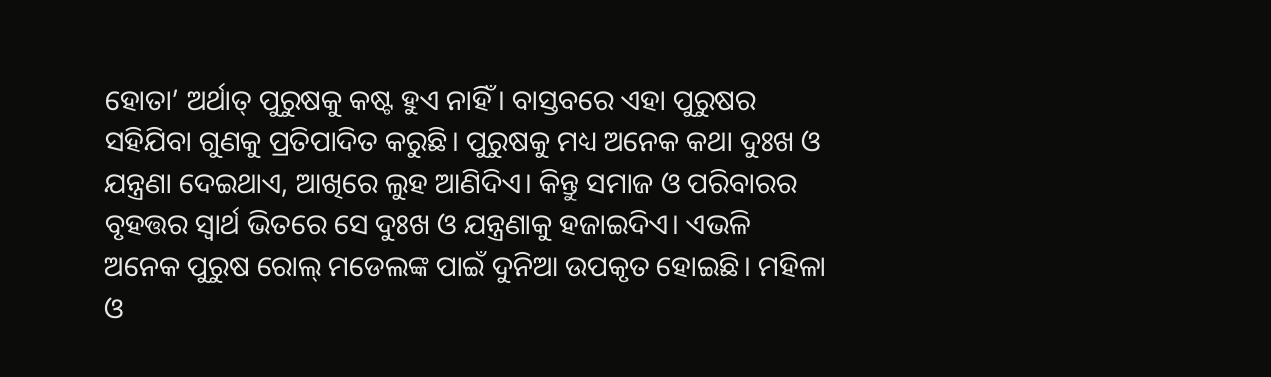ହୋତା’ ଅର୍ଥାତ୍‌ ପୁରୁଷକୁ କଷ୍ଟ ହୁଏ ନାହିଁ। ବାସ୍ତବରେ ଏହା ପୁରୁଷର ସହିଯିବା ଗୁଣକୁ ପ୍ରତିପାଦିତ କରୁଛି। ପୁରୁଷକୁ ମଧ୍ୟ ଅନେକ କଥା ଦୁଃଖ ଓ ଯନ୍ତ୍ରଣା ଦେଇଥାଏ, ଆଖିରେ ଲୁହ ଆଣିଦିଏ। କିନ୍ତୁ ସମାଜ ଓ ପରିବାରର ବୃହତ୍ତର ସ୍ବାର୍ଥ ଭିତରେ ସେ ଦୁଃଖ ଓ ଯନ୍ତ୍ରଣାକୁ ହଜାଇଦିଏ। ଏଭଳି ଅନେକ ପୁରୁଷ ରୋଲ୍‌ ମଡେଲଙ୍କ ପାଇଁ ଦୁନିଆ ଉପକୃତ ହୋଇଛି। ମହିଳା ଓ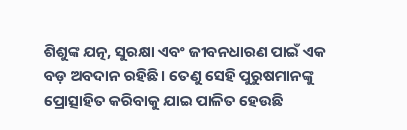ଶିଶୁଙ୍କ ଯତ୍ନ, ସୁରକ୍ଷା ଏବଂ ଜୀବନଧାରଣ ପାଇଁ ଏକ ବଡ଼ ଅବଦାନ ରହିଛି। ତେଣୁ ସେହି ପୁରୁଷମାନଙ୍କୁ ପ୍ରୋତ୍ସାହିତ କରିବାକୁ ଯାଇ ପାଳିତ ହେଉଛି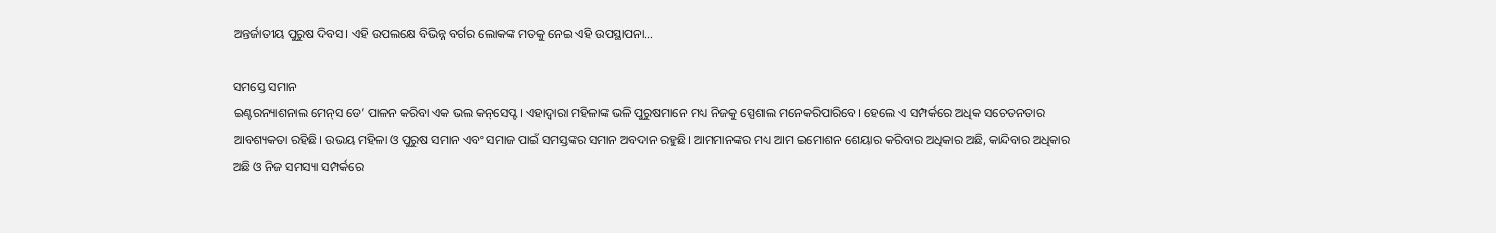ଅନ୍ତର୍ଜାତୀୟ ପୁରୁଷ ଦିବସ। ଏହି ଉପଲକ୍ଷେ ବିଭିନ୍ନ ବର୍ଗର ଲୋକଙ୍କ ମତକୁ ନେଇ ଏହି ଉପସ୍ଥାପନା…

ସମସ୍ତେ ସମାନ
ଇଣ୍ଟରନ୍ୟାଶନାଲ ମେନ୍‌ସ ଡେ’ ପାଳନ କରିବା ଏକ ଭଲ କନ୍‌ସେପ୍ଟ। ଏହାଦ୍ୱାରା ମହିଳାଙ୍କ ଭଳି ପୁରୁଷମାନେ ମଧ୍ୟ ନିଜକୁ ସ୍ପେଶାଲ ମନେକରିପାରିବେ। ହେଲେ ଏ ସମ୍ପର୍କରେ ଅଧିକ ସଚେତନତାର ଆବଶ୍ୟକତା ରହିଛି। ଉଭୟ ମହିଳା ଓ ପୁରୁଷ ସମାନ ଏବଂ ସମାଜ ପାଇଁ ସମସ୍ତଙ୍କର ସମାନ ଅବଦାନ ରହୁଛି। ଆମମାନଙ୍କର ମଧ୍ୟ ଆମ ଇମୋଶନ ଶେୟାର କରିବାର ଅଧିକାର ଅଛି, କାନ୍ଦିବାର ଅଧିକାର ଅଛି ଓ ନିଜ ସମସ୍ୟା ସମ୍ପର୍କରେ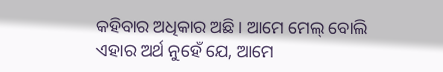କହିବାର ଅଧିକାର ଅଛି। ଆମେ ମେଲ୍‌ ବୋଲି ଏହାର ଅର୍ଥ ନୁହେଁ ଯେ, ଆମେ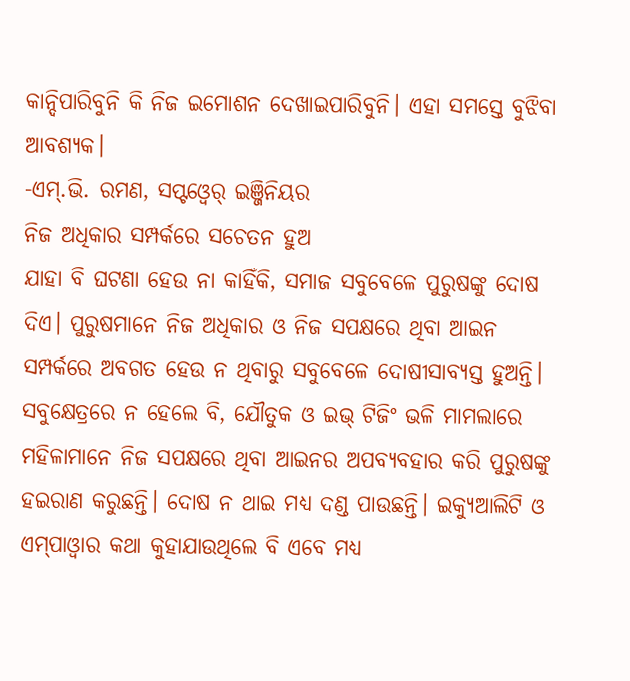କାନ୍ଦିପାରିବୁନି କି ନିଜ ଇମୋଶନ ଦେଖାଇପାରିବୁନି। ଏହା ସମସ୍ତେ ବୁଝିବା ଆବଶ୍ୟକ।
-ଏମ୍‌.ଭି. ରମଣ, ସପ୍ଟଓ୍ବେର୍‌ ଇଞ୍ଜିନିୟର
ନିଜ ଅଧିକାର ସମ୍ପର୍କରେ ସଚେତନ ହୁଅ
ଯାହା ବି ଘଟଣା ହେଉ ନା କାହିଁକି, ସମାଜ ସବୁବେଳେ ପୁରୁଷଙ୍କୁ ଦୋଷ ଦିଏ। ପୁରୁଷମାନେ ନିଜ ଅଧିକାର ଓ ନିଜ ସପକ୍ଷରେ ଥିବା ଆଇନ ସମ୍ପର୍କରେ ଅବଗତ ହେଉ ନ ଥିବାରୁ ସବୁବେଳେ ଦୋଷୀସାବ୍ୟସ୍ତ ହୁଅନ୍ତି। ସବୁକ୍ଷେତ୍ରରେ ନ ହେଲେ ବି, ଯୌତୁକ ଓ ଇଭ୍‌ ଟିଜିଂ ଭଳି ମାମଲାରେ ମହିଳାମାନେ ନିଜ ସପକ୍ଷରେ ଥିବା ଆଇନର ଅପବ୍ୟବହାର କରି ପୁରୁଷଙ୍କୁ ହଇରାଣ କରୁଛନ୍ତି। ଦୋଷ ନ ଥାଇ ମଧ୍ୟ ଦଣ୍ଡ ପାଉଛନ୍ତି। ଇକ୍ୟୁଆଲିଟି ଓ ଏମ୍‌ପାଓ୍ବାର କଥା କୁହାଯାଉଥିଲେ ବି ଏବେ ମଧ୍ୟ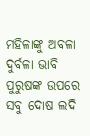ମହିଳାଙ୍କୁ ଅବଳା ଦୁର୍ବଳା ଭାବି ପୁରୁଷଙ୍କ ଉପରେ ସବୁ ଦୋଷ ଲଦି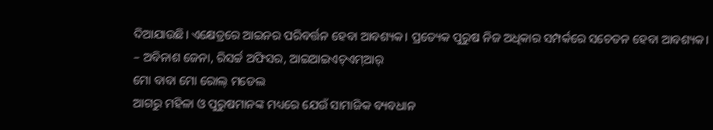ଦିଆଯାଉଛି। ଏକ୍ଷେତ୍ରରେ ଆଇନର ପରିବର୍ତ୍ତନ ହେବା ଆବଶ୍ୟକ। ପ୍ରତ୍ୟେକ ପୁରୁଷ ନିଜ ଅଧିକାର ସମ୍ପର୍କରେ ସଚେତନ ହେବା ଆବଶ୍ୟକ।
– ଅବିନାଶ ଜେନା, ରିସର୍ଚ୍ଚ ଅଫିସର, ଆଇଆଇଏଚ୍‌ଏମ୍‌ଆର୍‌
ମୋ ବାବା ମୋ ରୋଲ୍‌ ମଡେଲ
ଆଗରୁ ମହିଳା ଓ ପୁରୁଷମାନଙ୍କ ମଧ୍ୟରେ ଯେଉଁ ସାମାଜିକ ବ୍ୟବଧାନ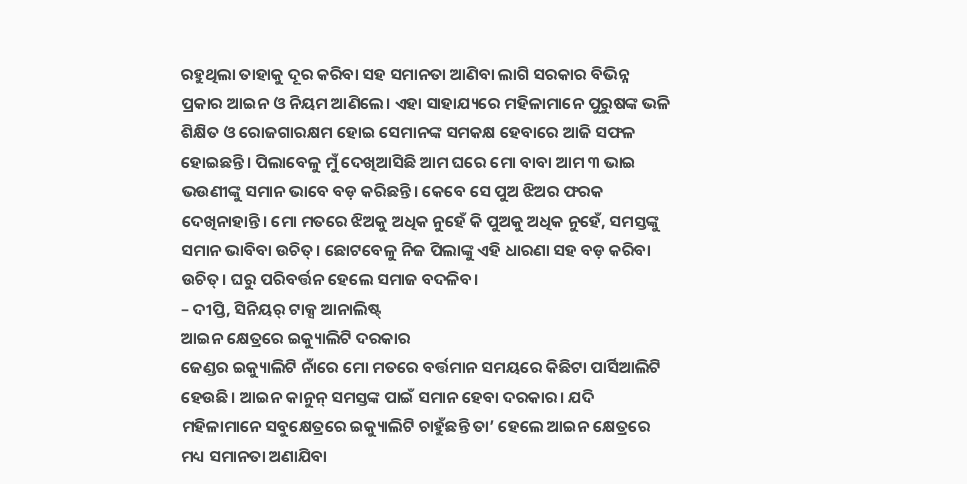ରହୁଥିଲା ତାହାକୁ ଦୂର କରିବା ସହ ସମାନତା ଆଣିବା ଲାଗି ସରକାର ବିଭିନ୍ନ ପ୍ରକାର ଆଇନ ଓ ନିୟମ ଆଣିଲେ। ଏହା ସାହାଯ୍ୟରେ ମହିଳାମାନେ ପୁରୁଷଙ୍କ ଭଳି ଶିକ୍ଷିତ ଓ ରୋଜଗାରକ୍ଷମ ହୋଇ ସେମାନଙ୍କ ସମକକ୍ଷ ହେବାରେ ଆଜି ସଫଳ ହୋଇଛନ୍ତି। ପିଲାବେଳୁ ମୁଁ ଦେଖିଆସିଛି ଆମ ଘରେ ମୋ ବାବା ଆମ ୩ ଭାଇ ଭଉଣୀଙ୍କୁ ସମାନ ଭାବେ ବଡ଼ କରିଛନ୍ତି। କେବେ ସେ ପୁଅ ଝିଅର ଫରକ ଦେଖିନାହାନ୍ତି। ମୋ ମତରେ ଝିଅକୁ ଅଧିକ ନୁହେଁ କି ପୁଅକୁ ଅଧିକ ନୁହେଁ, ସମସ୍ତଙ୍କୁ ସମାନ ଭାବିବା ଉଚିତ୍‌। ଛୋଟବେଳୁ ନିଜ ପିଲାଙ୍କୁ ଏହି ଧାରଣା ସହ ବଡ଼ କରିବା ଉଚିତ୍‌। ଘରୁ ପରିବର୍ତ୍ତନ ହେଲେ ସମାଜ ବଦଳିବ।
– ଦୀପ୍ତି, ସିନିୟର୍‌ ଟାକ୍ସ ଆନାଲିଷ୍ଟ୍‌
ଆଇନ କ୍ଷେତ୍ରରେ ଇକ୍ୟୁାଲିଟି ଦରକାର
ଜେଣ୍ଡର ଇକ୍ୟୁାଲିଟି ନାଁରେ ମୋ ମତରେ ବର୍ତ୍ତମାନ ସମୟରେ କିଛିଟା ପାର୍ସିଆଲିଟି ହେଉଛି। ଆଇନ କାନୁନ୍‌ ସମସ୍ତଙ୍କ ପାଇଁ ସମାନ ହେବା ଦରକାର। ଯଦି ମହିଳାମାନେ ସବୁକ୍ଷେତ୍ରରେ ଇକ୍ୟୁାଲିଟି ଚାହୁଁଛନ୍ତି ତା’ ହେଲେ ଆଇନ କ୍ଷେତ୍ରରେ ମଧ୍ୟ ସମାନତା ଅଣାଯିବା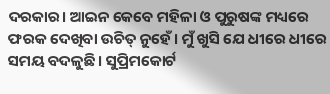ଦରକାର। ଆଇନ କେବେ ମହିଳା ଓ ପୁରୁଷଙ୍କ ମଧ୍ୟରେ ଫରକ ଦେଖିବା ଉଚିତ୍‌ ନୁହେଁ। ମୁଁ ଖୁସି ଯେ ଧୀରେ ଧୀରେ ସମୟ ବଦଳୁଛି। ସୁପ୍ରିମକୋର୍ଟ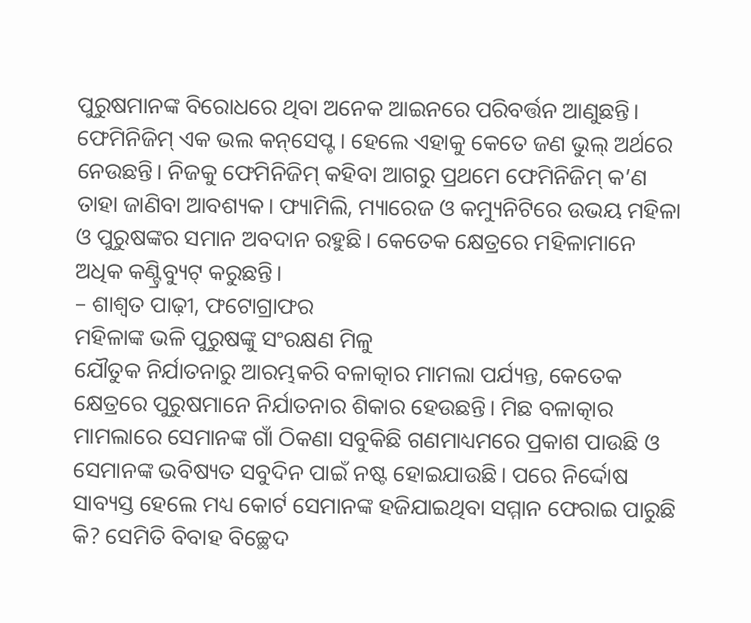ପୁରୁଷମାନଙ୍କ ବିରୋଧରେ ଥିବା ଅନେକ ଆଇନରେ ପରିବର୍ତ୍ତନ ଆଣୁଛନ୍ତି। ଫେମିନିଜିମ୍‌ ଏକ ଭଲ କନ୍‌ସେପ୍ଟ। ହେଲେ ଏହାକୁ କେତେ ଜଣ ଭୁଲ୍‌ ଅର୍ଥରେ ନେଉଛନ୍ତି। ନିଜକୁ ଫେମିନିଜିମ୍‌ କହିବା ଆଗରୁ ପ୍ରଥମେ ଫେମିନିଜିମ୍‌ କ’ଣ ତାହା ଜାଣିବା ଆବଶ୍ୟକ। ଫ୍ୟାମିଲି, ମ୍ୟାରେଜ ଓ କମ୍ୟୁନିଟିରେ ଉଭୟ ମହିଳା ଓ ପୁରୁଷଙ୍କର ସମାନ ଅବଦାନ ରହୁଛି। କେତେକ କ୍ଷେତ୍ରରେ ମହିଳାମାନେ ଅଧିକ କଣ୍ଟ୍ରିବ୍ୟୁଟ୍‌ କରୁଛନ୍ତି।
– ଶାଶ୍ୱତ ପାଢ଼ୀ, ଫଟୋଗ୍ରାଫର
ମହିଳାଙ୍କ ଭଳି ପୁରୁଷଙ୍କୁ ସଂରକ୍ଷଣ ମିଳୁ
ଯୌତୁକ ନିର୍ଯାତନାରୁ ଆରମ୍ଭକରି ବଳାତ୍କାର ମାମଲା ପର୍ଯ୍ୟନ୍ତ, କେତେକ କ୍ଷେତ୍ରରେ ପୁରୁଷମାନେ ନିର୍ଯାତନାର ଶିକାର ହେଉଛନ୍ତି। ମିଛ ବଳାତ୍କାର ମାମଲାରେ ସେମାନଙ୍କ ଗାଁ ଠିକଣା ସବୁକିଛି ଗଣମାଧ୍ୟମରେ ପ୍ରକାଶ ପାଉଛି ଓ ସେମାନଙ୍କ ଭବିଷ୍ୟତ ସବୁଦିନ ପାଇଁ ନଷ୍ଟ ହୋଇଯାଉଛି। ପରେ ନିର୍ଦ୍ଦୋଷ ସାବ୍ୟସ୍ତ ହେଲେ ମଧ୍ୟ କୋର୍ଟ ସେମାନଙ୍କ ହଜିଯାଇଥିବା ସମ୍ମାନ ଫେରାଇ ପାରୁଛି କି? ସେମିତି ବିବାହ ବିଚ୍ଛେଦ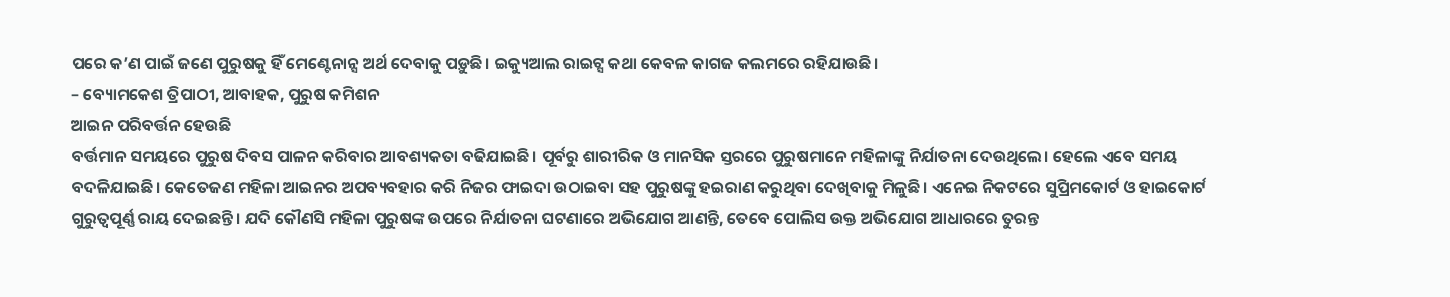ପରେ କ’ଣ ପାଇଁ ଜଣେ ପୁରୁଷକୁ ହିଁ ମେଣ୍ଟେନାନ୍ସ ଅର୍ଥ ଦେବାକୁ ପଡ଼ୁଛି। ଇକ୍ୟୁଆଲ ରାଇଟ୍ସ କଥା କେବଳ କାଗଜ କଲମରେ ରହିଯାଉଛି।
– ବ୍ୟୋମକେଶ ତ୍ରିପାଠୀ, ଆବାହକ, ପୁରୁଷ କମିଶନ
ଆଇନ ପରିବର୍ତ୍ତନ ହେଉଛି
ବର୍ତ୍ତମାନ ସମୟରେ ପୁରୁଷ ଦିବସ ପାଳନ କରିବାର ଆବଶ୍ୟକତା ବଢିଯାଇଛି। ପୂର୍ବରୁ ଶାରୀରିକ ଓ ମାନସିକ ସ୍ତରରେ ପୁରୁଷମାନେ ମହିଳାଙ୍କୁ ନିର୍ଯାତନା ଦେଉଥିଲେ। ହେଲେ ଏବେ ସମୟ ବଦଳିଯାଇଛି। କେତେଜଣ ମହିଳା ଆଇନର ଅପବ୍ୟବହାର କରି ନିଜର ଫାଇଦା ଉଠାଇବା ସହ ପୁରୁଷଙ୍କୁ ହଇରାଣ କରୁଥିବା ଦେଖିବାକୁ ମିଳୁଛି। ଏନେଇ ନିକଟରେ ସୁପ୍ରିମକୋର୍ଟ ଓ ହାଇକୋର୍ଟ ଗୁରୁତ୍ୱପୂର୍ଣ୍ଣ ରାୟ ଦେଇଛନ୍ତି। ଯଦି କୌଣସି ମହିଳା ପୁରୁଷଙ୍କ ଉପରେ ନିର୍ଯାତନା ଘଟଣାରେ ଅଭିଯୋଗ ଆଣନ୍ତି, ତେବେ ପୋଲିସ ଉକ୍ତ ଅଭିଯୋଗ ଆଧାରରେ ତୁରନ୍ତ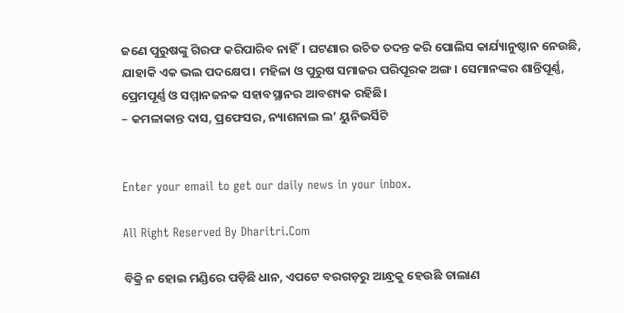ଜଣେ ପୁରୁଷଙ୍କୁ ଗିରଫ କରିପାରିବ ନାହିଁ। ଘଟଣାର ଉଚିତ ତଦନ୍ତ କରି ପୋଲିସ କାର୍ଯ୍ୟାନୁଷ୍ଠାନ ନେଉଛି, ଯାହାକି ଏକ ଭଲ ପଦକ୍ଷେପ। ମହିଳା ଓ ପୁରୁଷ ସମାଜର ପରିପୂରକ ଅଙ୍ଗ। ସେମାନଙ୍କର ଶାନ୍ତିପୂର୍ଣ୍ଣ, ପ୍ରେମପୂର୍ଣ୍ଣ ଓ ସମ୍ମାନଜନକ ସହାବସ୍ଥାନର ଆବଶ୍ୟକ ରହିଛି।
– କମଳାକାନ୍ତ ଦାସ, ପ୍ରଫେସର, ନ୍ୟାଶନାଲ ଲ’ ୟୁନିଭର୍ସିଟି


Enter your email to get our daily news in your inbox.

All Right Reserved By Dharitri.Com

ବିକ୍ରି ନ ହୋଇ ମଣ୍ଡିରେ ପଡ଼ିଛି ଧାନ, ଏପଟେ ବରଗଡ଼ରୁ ଆନ୍ଧ୍ରକୁ ହେଉଛି ଚାଲାଣ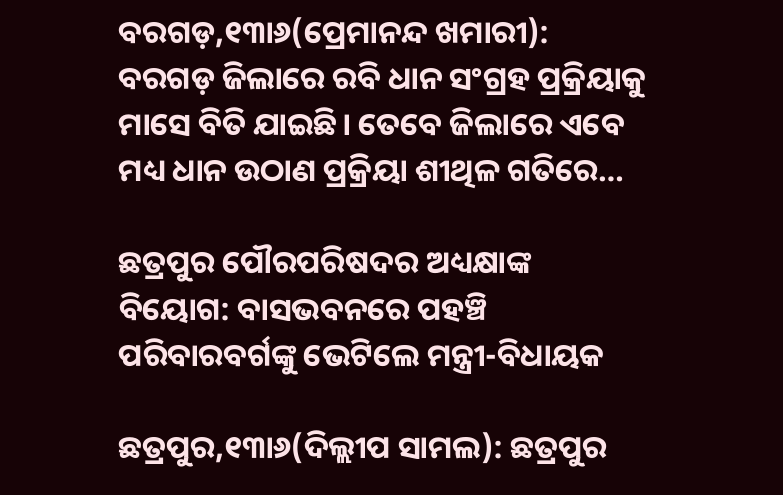ବରଗଡ଼,୧୩ା୬(ପ୍ରେମାନନ୍ଦ ଖମାରୀ): ବରଗଡ଼ ଜିଲାରେ ରବି ଧାନ ସଂଗ୍ରହ ପ୍ରକ୍ରିୟାକୁ ମାସେ ବିତି ଯାଇଛି। ତେବେ ଜିଲାରେ ଏବେ ମଧ୍ୟ ଧାନ ଉଠାଣ ପ୍ରକ୍ରିୟା ଶୀଥିଳ ଗତିରେ…

ଛତ୍ରପୁର ପୌରପରିଷଦର ଅଧ୍ୟକ୍ଷାଙ୍କ ବିୟୋଗ: ବାସଭବନରେ ପହଞ୍ଚି ପରିବାରବର୍ଗଙ୍କୁ ଭେଟିଲେ ମନ୍ତ୍ରୀ-ବିଧାୟକ

ଛତ୍ରପୁର,୧୩ା୬(ଦିଲ୍ଲୀପ ସାମଲ): ଛତ୍ରପୁର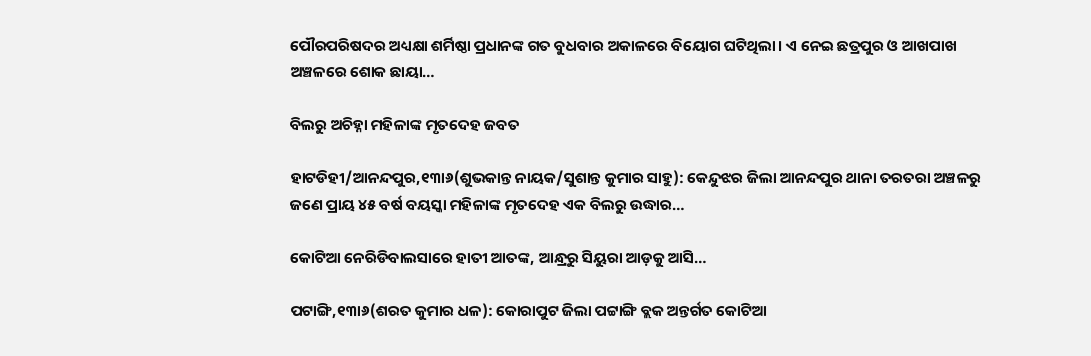ପୌରପରିଷଦର ଅଧ୍ୟକ୍ଷା ଶର୍ମିଷ୍ଠା ପ୍ରଧାନଙ୍କ ଗତ ବୁଧବାର ଅକାଳରେ ବିୟୋଗ ଘଟିଥିଲା। ଏ ନେଇ ଛତ୍ରପୁର ଓ ଆଖପାଖ ଅଞ୍ଚଳରେ ଶୋକ ଛାୟା…

ବିଲରୁ ଅଚିହ୍ନା ମହିଳାଙ୍କ ମୃତଦେହ ଜବତ

ହାଟଡିହୀ/ଆନନ୍ଦପୁର,୧୩ା୬(ଶୁଭକାନ୍ତ ନାୟକ/ସୁଶାନ୍ତ କୁମାର ସାହୁ): କେନ୍ଦୁଝର ଜିଲା ଆନନ୍ଦପୁର ଥାନା ତରତରା ଅଞ୍ଚଳରୁ ଜଣେ ପ୍ରାୟ ୪୫ ବର୍ଷ ବୟସ୍କା ମହିଳାଙ୍କ ମୃତଦେହ ଏକ ବିଲରୁ ଉଦ୍ଧାର…

କୋଟିଆ ନେରିଡିବାଲସାରେ ହାତୀ ଆତଙ୍କ, ଆନ୍ଧ୍ରରୁ ସିୟୁରା ଆଡ଼କୁ ଆସି…

ପଟାଙ୍ଗି,୧୩ା୬(ଶରତ କୁମାର ଧଳ): କୋରାପୁଟ ଜିଲା ପଟ୍ଟାଙ୍ଗି ବ୍ଲକ ଅନ୍ତର୍ଗତ କୋଟିଆ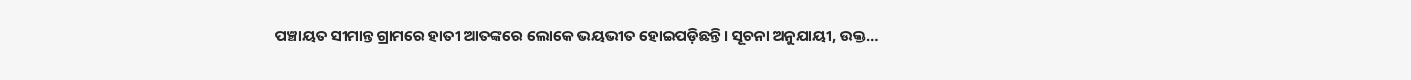ପଞ୍ଚାୟତ ସୀମାନ୍ତ ଗ୍ରାମରେ ହାତୀ ଆତଙ୍କରେ ଲୋକେ ଭୟଭୀତ ହୋଇପଡ଼ିଛନ୍ତି। ସୂଚନା ଅନୁଯାୟୀ, ଉକ୍ତ…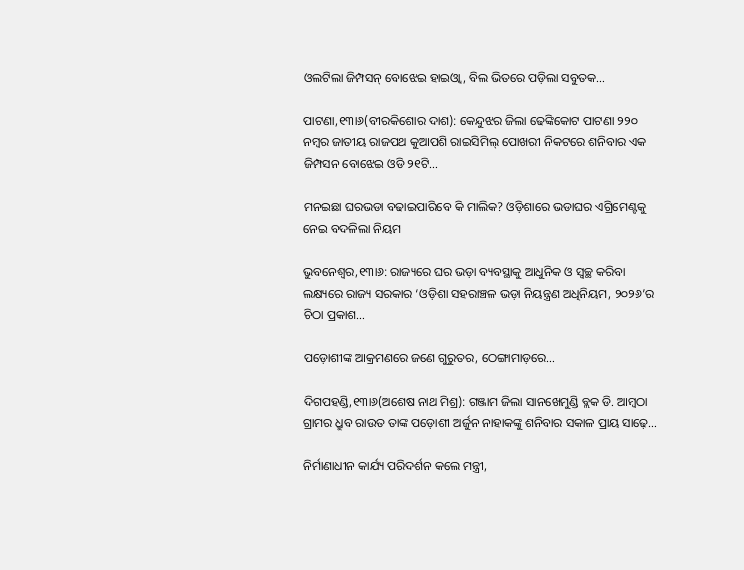ଓଲଟିଲା ଜିମ୍ପସନ୍‌ ବୋଝେଇ ହାଇଓ୍ବା, ବିଲ ଭିତରେ ପଡ଼ିଲା ସବୁତକ…

ପାଟଣା,୧୩ା୬(ବୀରକିଶୋର ଦାଶ): କେନ୍ଦୁଝର ଜିଲା ଢେଙ୍କିକୋଟ ପାଟଣା ୨୨୦ ନମ୍ବର ଜାତୀୟ ରାଜପଥ କୁଆପଶି ରାଇସିମିଲ୍‌ ପୋଖରୀ ନିକଟରେ ଶନିବାର ଏକ ଜିମ୍ପସନ ବୋଝେଇ ଓଡି ୨୧ଟି…

ମନଇଛା ଘରଭଡା ବଢାଇପାରିବେ କି ମାଲିକ? ଓଡ଼ିଶାରେ ଭଡାଘର ଏଗ୍ରିମେଣ୍ଟକୁ ନେଇ ବଦଳିଲା ନିୟମ

ଭୁବନେଶ୍ୱର,୧୩ା୬: ରାଜ୍ୟରେ ଘର ଭଡ଼ା ବ୍ୟବସ୍ଥାକୁ ଆଧୁନିକ ଓ ସ୍ୱଚ୍ଛ କରିବା ଲକ୍ଷ୍ୟରେ ରାଜ୍ୟ ସରକାର ‘ଓଡ଼ିଶା ସହରାଞ୍ଚଳ ଭଡ଼ା ନିୟନ୍ତ୍ରଣ ଅଧିନିୟମ, ୨୦୨୬’ର ଚିଠା ପ୍ରକାଶ…

ପଡ଼ୋଶୀଙ୍କ ଆକ୍ରମଣରେ ଜଣେ ଗୁରୁତର, ଠେଙ୍ଗାମାଡ଼ରେ…

ଦିଗପହଣ୍ଡି,୧୩ା୬(ଅଶେଷ ନାଥ ମିଶ୍ର): ଗଞ୍ଜାମ ଜିଲା ସାନଖେମୁଣ୍ଡି ବ୍ଲକ ଡି. ଆମ୍ବଠା ଗ୍ରାମର ଧ୍ରୁବ ରାଉତ ତାଙ୍କ ପଡ଼ୋଶୀ ଅର୍ଜୁନ ନାହାକଙ୍କୁ ଶନିବାର ସକାଳ ପ୍ରାୟ ସାଢ଼େ…

ନିର୍ମାଣାଧୀନ କାର୍ଯ୍ୟ ପରିଦର୍ଶନ କଲେ ମନ୍ତ୍ରୀ,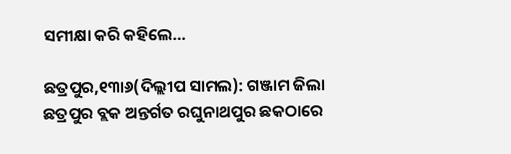ସମୀକ୍ଷା କରି କହିଲେ…

ଛତ୍ରପୁର,୧୩ା୬(ଦିଲ୍ଲୀପ ସାମଲ): ଗଞ୍ଜାମ ଜିଲା ଛତ୍ରପୁର ବ୍ଲକ ଅନ୍ତର୍ଗତ ରଘୁନାଥପୁର ଛକଠାରେ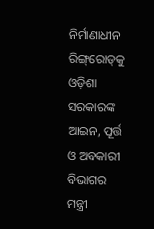ନିର୍ମାଣାଧୀନ ରିଙ୍ଗ୍‌ରୋଡ୍‌କୁ ଓଡ଼ିଶା ସରକାରଙ୍କ ଆଇନ, ପୂର୍ତ୍ତ ଓ ଅବକାରୀ ବିଭାଗର ମନ୍ତ୍ରୀ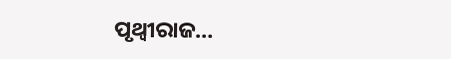ପୃଥ୍ବୀରାଜ…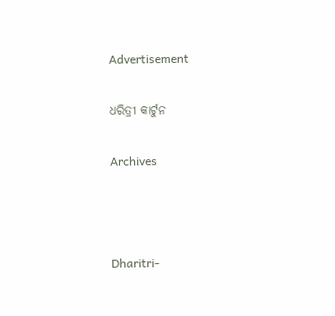Advertisement

ଧରିତ୍ରୀ କାର୍ଟୁନ

Archives



Dharitri-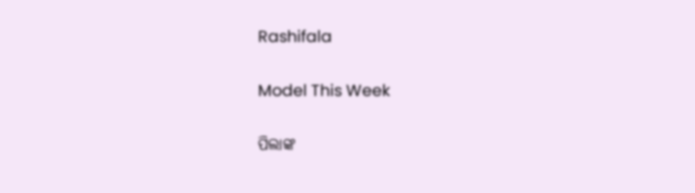Rashifala

Model This Week

ପିଲାଙ୍କ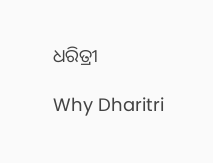ଧରିତ୍ରୀ

Why Dharitri